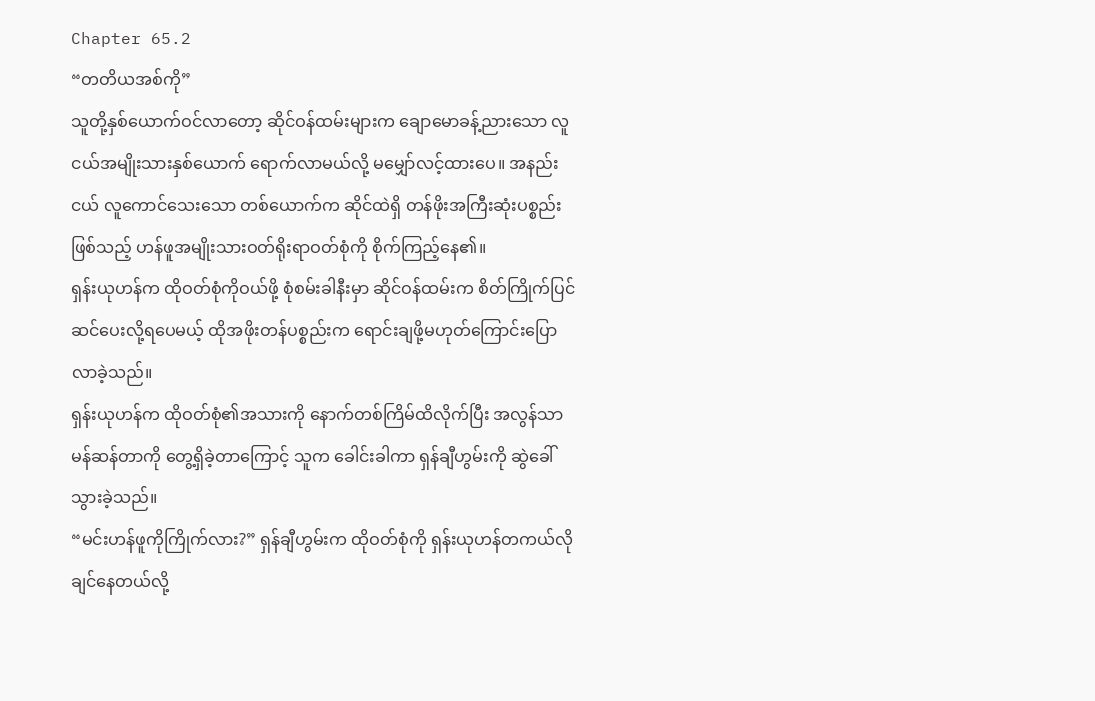Chapter 65.2
“တတိယအစ်ကို”
သူတို့နှစ်ယောက်ဝင်လာတော့ ဆိုင်ဝန်ထမ်းများက ချောမောခန့်ညားသော လူငယ်အမျိုးသားနှစ်ယောက် ရောက်လာမယ်လို့ မမျှော်လင့်ထားပေ။ အနည်းငယ် လူကောင်သေးသော တစ်ယောက်က ဆိုင်ထဲရှိ တန်ဖိုးအကြီးဆုံးပစ္စည်းဖြစ်သည့် ဟန်ဖူအမျိုးသားဝတ်ရိုးရာဝတ်စုံကို စိုက်ကြည့်နေ၏။
ရှန်းယုဟန်က ထိုဝတ်စုံကိုဝယ်ဖို့ စုံစမ်းခါနီးမှာ ဆိုင်ဝန်ထမ်းက စိတ်ကြိုက်ပြင်ဆင်ပေးလို့ရပေမယ့် ထိုအဖိုးတန်ပစ္စည်းက ရောင်းချဖို့မဟုတ်ကြောင်းပြောလာခဲ့သည်။
ရှန်းယုဟန်က ထိုဝတ်စုံ၏အသားကို နောက်တစ်ကြိမ်ထိလိုက်ပြီး အလွန်သာမန်ဆန်တာကို တွေ့ရှိခဲ့တာကြောင့် သူက ခေါင်းခါကာ ရှန်ချီဟွမ်းကို ဆွဲခေါ်သွားခဲ့သည်။
“မင်းဟန်ဖူကိုကြိုက်လား?” ရှန်ချီဟွမ်းက ထိုဝတ်စုံကို ရှန်းယုဟန်တကယ်လိုချင်နေတယ်လို့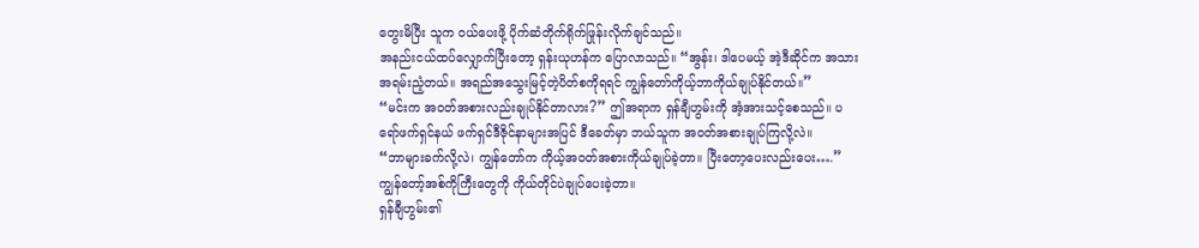တွေးမိပြီး သူက ဝယ်ပေးဖို့ ပိုက်ဆံတိုက်ရိုက်ဖြုန်းလိုက်ချင်သည်။
အနည်းငယ်ထပ်လျှောက်ပြီးတော့ ရှန်းယုဟန်က ပြောလာသည်။ “အွန်း၊ ဒါပေမယ့် အဲ့ဒီဆိုင်က အသားအရမ်းညံ့တယ်။ အရည်အသွေးမြင့်တဲ့ပိတ်စကိုရရင် ကျွန်တော်ကိုယ့်ဘာကိုယ်ချုပ်နိုင်တယ်။”
“မင်းက အဝတ်အစားလည်းချုပ်နိုင်တာလား?” ဤအရာက ရှန်ချီဟွမ်းကို အံ့အားသင့်စေသည်။ ပရော်ဖက်ရှင်နယ် ဖက်ရှင်ဒီဇိုင်နာများအပြင် ဒီခေတ်မှာ ဘယ်သူက အဝတ်အစားချုပ်ကြလို့လဲ။
“ဘာများခက်လို့လဲ၊ ကျွန်တော်က ကိုယ့်အဝတ်အစားကိုယ်ချုပ်ခဲ့တာ။ ပြီးတော့ပေးလည်းပေး….” ကျွန်တော့်အစ်ကိုကြီးတွေကို ကိုယ်တိုင်ပဲချုပ်ပေးခဲ့တာ။
ရှန်ချီဟွမ်း၏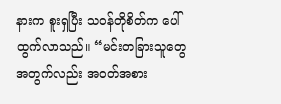နားက စူးရှပြီး သဝန်တိုစိတ်က ပေါ်ထွက်လာသည်။ “မင်းတခြားသူတွေအတွက်လည်း အဝတ်အစား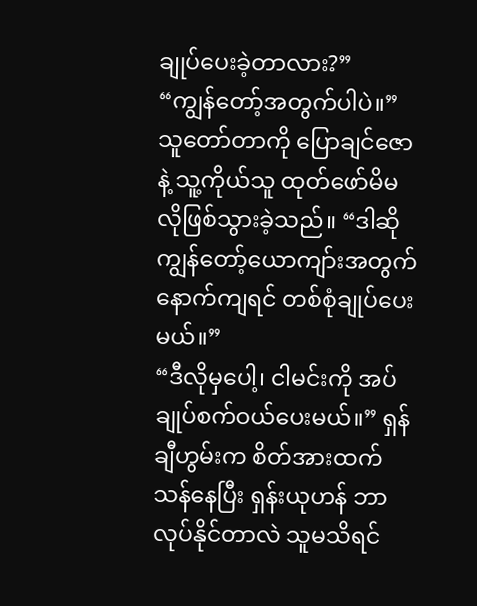ချုပ်ပေးခဲ့တာလား?”
“ကျွန်တော့်အတွက်ပါပဲ။” သူတော်တာကို ပြောချင်ဇောနဲ့ သူ့ကိုယ်သူ ထုတ်ဖော်မိမလိုဖြစ်သွားခဲ့သည်။ “ဒါဆို ကျွန်တော့်ယောကျာ်းအတွက် နောက်ကျရင် တစ်စုံချုပ်ပေးမယ်။”
“ဒီလိုမှပေါ့၊ ငါမင်းကို အပ်ချုပ်စက်ဝယ်ပေးမယ်။” ရှန်ချီဟွမ်းက စိတ်အားထက်သန်နေပြီး ရှန်းယုဟန် ဘာလုပ်နိုင်တာလဲ သူမသိရင်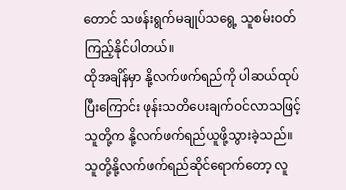တောင် သဖန်းရွက်မချုပ်သရွေ့ သူစမ်းဝတ်ကြည့်နိုင်ပါတယ်။
ထိုအချိန်မှာ နို့လက်ဖက်ရည်ကို ပါဆယ်ထုပ်ပြီးကြောင်း ဖုန်းသတိပေးချက်ဝင်လာသဖြင့် သူတို့က နို့လက်ဖက်ရည်ယူဖို့သွားခဲ့သည်။
သူတို့နို့လက်ဖက်ရည်ဆိုင်ရောက်တော့ လူ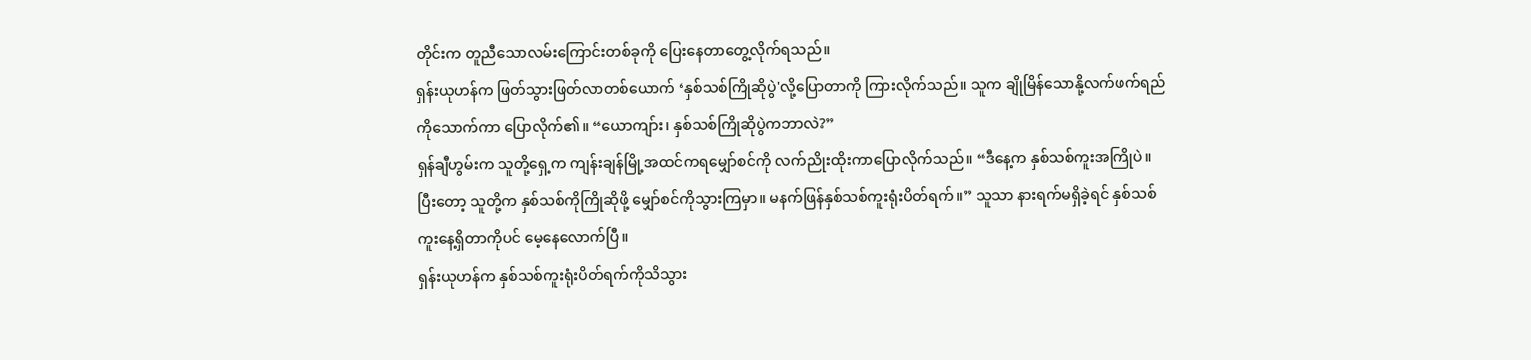တိုင်းက တူညီသောလမ်းကြောင်းတစ်ခုကို ပြေးနေတာတွေ့လိုက်ရသည်။
ရှန်းယုဟန်က ဖြတ်သွားဖြတ်လာတစ်ယောက် ‘နှစ်သစ်ကြိုဆိုပွဲ'လို့ပြောတာကို ကြားလိုက်သည်။ သူက ချိုမြိန်သောနို့လက်ဖက်ရည်ကိုသောက်ကာ ပြောလိုက်၏။ “ယောကျာ်း၊ နှစ်သစ်ကြိုဆိုပွဲကဘာလဲ?”
ရှန်ချီဟွမ်းက သူတို့ရှေ့က ကျန်းချန်မြို့အထင်ကရမျှော်စင်ကို လက်ညိုးထိုးကာပြောလိုက်သည်။ “ဒီနေ့က နှစ်သစ်ကူးအကြိုပဲ။ ပြီးတော့ သူတို့က နှစ်သစ်ကိုကြိုဆိုဖို့ မျှော်စင်ကိုသွားကြမှာ။ မနက်ဖြန်နှစ်သစ်ကူးရုံးပိတ်ရက်။” သူသာ နားရက်မရှိခဲ့ရင် နှစ်သစ်ကူးနေ့ရှိတာကိုပင် မေ့နေလောက်ပြီ။
ရှန်းယုဟန်က နှစ်သစ်ကူးရုံးပိတ်ရက်ကိုသိသွား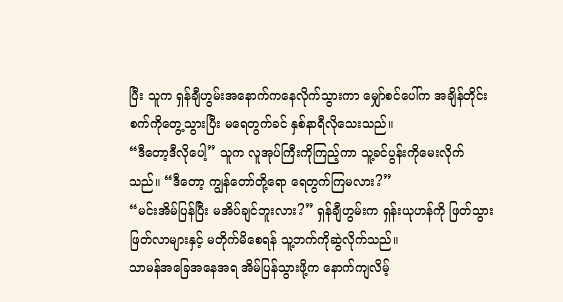ပြီး သူက ရှန်ချီဟွမ်းအနောက်ကနေလိုက်သွားကာ မျှော်စင်ပေါ်က အချိန်တိုင်းစက်ကိုတွေ့သွားပြီး မရေတွက်ခင် နှစ်နာရီလိုသေးသည်။
“ဒီတော့ဒီလိုပေါ့” သူက လူအုပ်ကြီးကိုကြည့်ကာ သူ့ခင်ပွန်းကိုမေးလိုက်သည်။ “ဒီတော့ ကျွန်တော်တို့ရော ရေတွက်ကြမလား?”
“မင်းအိမ်ပြန်ပြီး မအိပ်ချင်ဘူးလား?” ရှန်ချီဟွမ်းက ရှန်းယုဟန်ကို ဖြတ်သွားဖြတ်လာများနှင့် မတိုက်မိစေရန် သူ့ဘက်ကိုဆွဲလိုက်သည်။
သာမန်အခြေအနေအရ အိမ်ပြန်သွားဖို့က နောက်ကျလိမ့်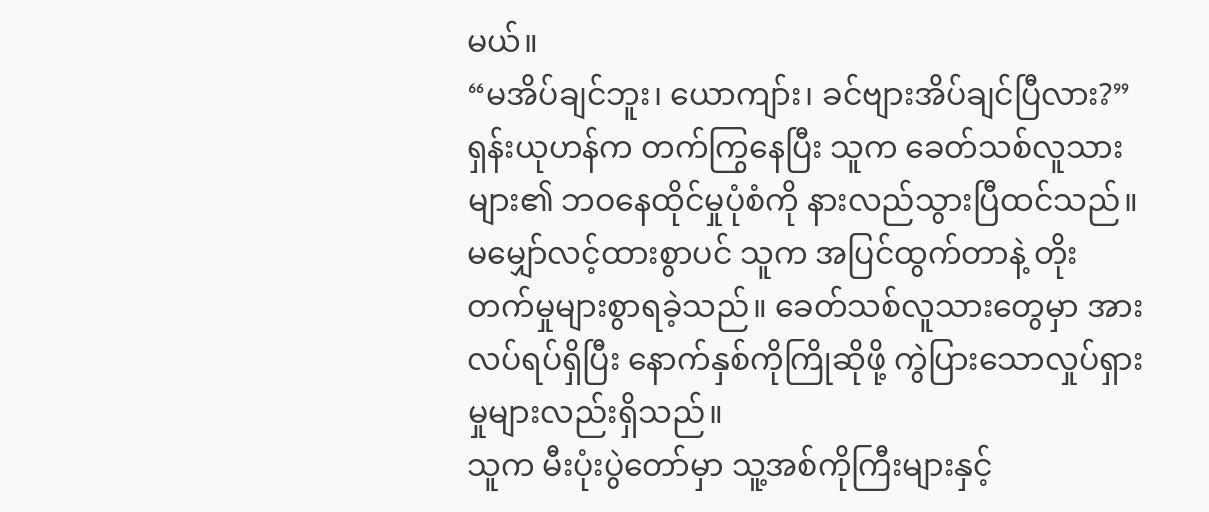မယ်။
“မအိပ်ချင်ဘူး၊ ယောကျာ်း၊ ခင်ဗျားအိပ်ချင်ပြီလား?” ရှန်းယုဟန်က တက်ကြွနေပြီး သူက ခေတ်သစ်လူသားများ၏ ဘဝနေထိုင်မှုပုံစံကို နားလည်သွားပြီထင်သည်။ မမျှော်လင့်ထားစွာပင် သူက အပြင်ထွက်တာနဲ့ တိုးတက်မှုများစွာရခဲ့သည်။ ခေတ်သစ်လူသားတွေမှာ အားလပ်ရပ်ရှိပြီး နောက်နှစ်ကိုကြိုဆိုဖို့ ကွဲပြားသောလှုပ်ရှားမှုများလည်းရှိသည်။
သူက မီးပုံးပွဲတော်မှာ သူ့အစ်ကိုကြီးများနှင့်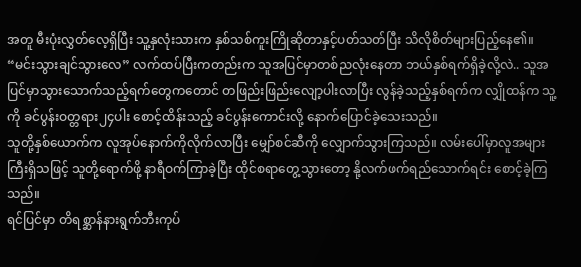အတူ မီးပုံးလွှတ်လေ့ရှိပြီး သူ့နှလုံးသားက နှစ်သစ်ကူးကြိုဆိုတာနှင့်ပတ်သတ်ပြီး သိလိုစိတ်များပြည့်နေ၏။
“မင်းသွားချင်သွားလေ” လက်ထပ်ပြီးကတည်းက သူအပြင်မှာတစ်ညလုံးနေတာ ဘယ်နှစ်ရက်ရှိခဲ့လို့လဲ.. သူအပြင်မှာသွားသောက်သည့်ရက်တွေကတောင် တဖြည်းဖြည်းလျော့ပါးလာပြီး လွန်ခဲ့သည့်နှစ်ရက်က လျှိုထန်က သူ့ကို ခင်ပွန်းဝတ္တရား၂၄ပါး စောင့်ထိန်းသည့် ခင်ပွန်းကောင်းလို့ နောက်ပြောင်ခဲ့သေးသည်။
သူတို့နှစ်ယောက်က လူအုပ်နောက်ကိုလိုက်လာပြီး မျှော်စင်ဆီကို လျှောက်သွားကြသည်။ လမ်းပေါ်မှာလူအများကြီးရှိသဖြင့် သူတို့ရောက်ဖို့ နာရီဝက်ကြာခဲ့ပြီး ထိုင်စရာတွေ့သွားတော့ နို့လက်ဖက်ရည်သောက်ရင်း စောင့်ခဲ့ကြသည်။
ရင်ပြင်မှာ တိရစ္ဆာန်နားရွက်ဘီးကုပ်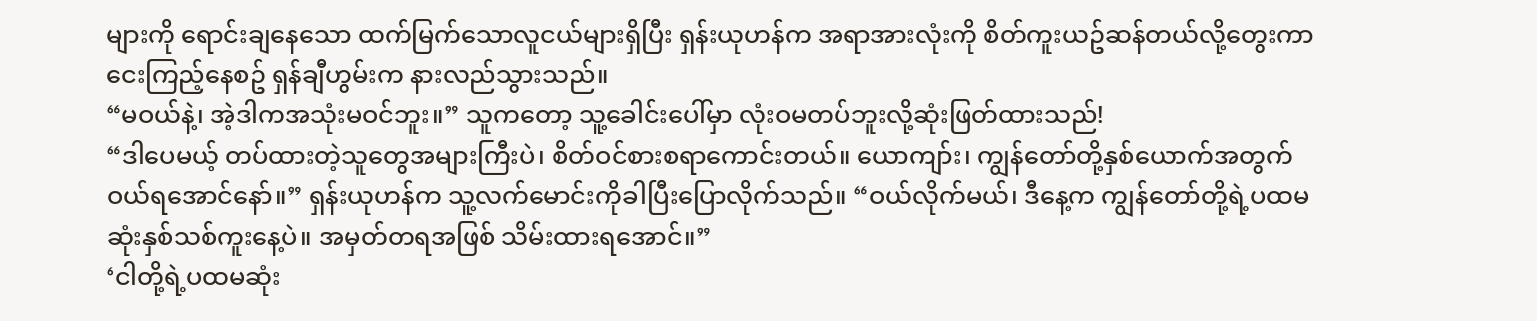များကို ရောင်းချနေသော ထက်မြက်သောလူငယ်များရှိပြီး ရှန်းယုဟန်က အရာအားလုံးကို စိတ်ကူးယဥ်ဆန်တယ်လို့တွေးကာ ငေးကြည့်နေစဥ် ရှန်ချီဟွမ်းက နားလည်သွားသည်။
“မဝယ်နဲ့၊ အဲ့ဒါကအသုံးမဝင်ဘူး။” သူကတော့ သူ့ခေါင်းပေါ်မှာ လုံးဝမတပ်ဘူးလို့ဆုံးဖြတ်ထားသည်!
“ဒါပေမယ့် တပ်ထားတဲ့သူတွေအများကြီးပဲ၊ စိတ်ဝင်စားစရာကောင်းတယ်။ ယောကျာ်း၊ ကျွန်တော်တို့နှစ်ယောက်အတွက် ဝယ်ရအောင်နော်။” ရှန်းယုဟန်က သူ့လက်မောင်းကိုခါပြီးပြောလိုက်သည်။ “ဝယ်လိုက်မယ်၊ ဒီနေ့က ကျွန်တော်တို့ရဲ့ပထမဆုံးနှစ်သစ်ကူးနေ့ပဲ။ အမှတ်တရအဖြစ် သိမ်းထားရအောင်။”
‘ငါတို့ရဲ့ပထမဆုံး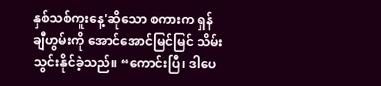နှစ်သစ်ကူးနေ့'ဆိုသော စကားက ရှန်ချီဟွမ်းကို အောင်အောင်မြင်မြင် သိမ်းသွင်းနိုင်ခဲ့သည်။ “ကောင်းပြီ၊ ဒါပေ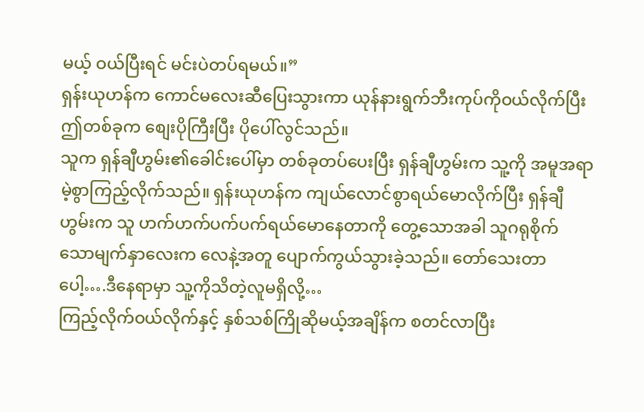မယ့် ဝယ်ပြီးရင် မင်းပဲတပ်ရမယ်။”
ရှန်းယုဟန်က ကောင်မလေးဆီပြေးသွားကာ ယုန်နားရွက်ဘီးကုပ်ကိုဝယ်လိုက်ပြီး ဤတစ်ခုက စျေးပိုကြီးပြီး ပိုပေါ်လွင်သည်။
သူက ရှန်ချီဟွမ်း၏ခေါင်းပေါ်မှာ တစ်ခုတပ်ပေးပြီး ရှန်ချီဟွမ်းက သူ့ကို အမူအရာမဲ့စွာကြည့်လိုက်သည်။ ရှန်းယုဟန်က ကျယ်လောင်စွာရယ်မောလိုက်ပြီး ရှန်ချီဟွမ်းက သူ ဟက်ဟက်ပက်ပက်ရယ်မောနေတာကို တွေ့သောအခါ သူဂရုစိုက်သောမျက်နှာလေးက လေနဲ့အတူ ပျောက်ကွယ်သွားခဲ့သည်။ တော်သေးတာပေါ့….ဒီနေရာမှာ သူ့ကိုသိတဲ့လူမရှိလို့…
ကြည့်လိုက်ဝယ်လိုက်နှင့် နှစ်သစ်ကြိုဆိုမယ့်အချိန်က စတင်လာပြီး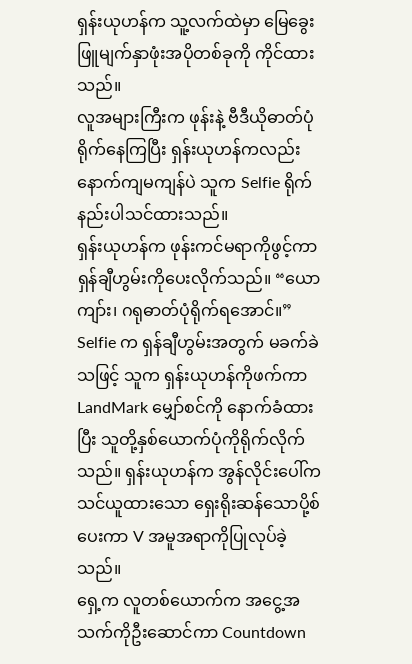ရှန်းယုဟန်က သူ့လက်ထဲမှာ မြေခွေးဖြူမျက်နှာဖုံးအပိုတစ်ခုကို ကိုင်ထားသည်။
လူအများကြီးက ဖုန်းနဲ့ ဗီဒီယိုဓာတ်ပုံရိုက်နေကြပြီး ရှန်းယုဟန်ကလည်း နောက်ကျမကျန်ပဲ သူက Selfie ရိုက်နည်းပါသင်ထားသည်။
ရှန်းယုဟန်က ဖုန်းကင်မရာကိုဖွင့်ကာ ရှန်ချီဟွမ်းကိုပေးလိုက်သည်။ “ယောကျာ်း၊ ဂရုဓာတ်ပုံရိုက်ရအောင်။”
Selfie က ရှန်ချီဟွမ်းအတွက် မခက်ခဲသဖြင့် သူက ရှန်းယုဟန်ကိုဖက်ကာ LandMark မျှော်စင်ကို နောက်ခံထားပြီး သူတို့နှစ်ယောက်ပုံကိုရိုက်လိုက်သည်။ ရှန်းယုဟန်က အွန်လိုင်းပေါ်က သင်ယူထားသော ရှေးရိုးဆန်သောပို့စ်ပေးကာ V အမူအရာကိုပြုလုပ်ခဲ့သည်။
ရှေ့က လူတစ်ယောက်က အငွေ့အသက်ကိုဦးဆောင်ကာ Countdown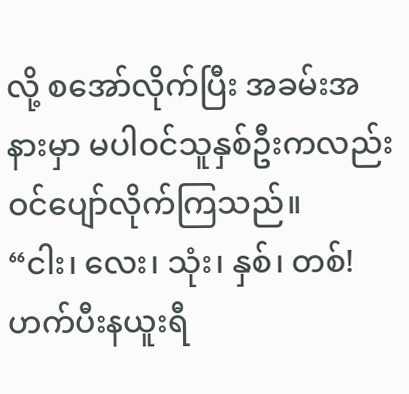လို့ စအော်လိုက်ပြီး အခမ်းအနားမှာ မပါဝင်သူနှစ်ဦးကလည်း ဝင်ပျော်လိုက်ကြသည်။
“ငါး၊ လေး၊ သုံး၊ နှစ်၊ တစ်! ဟက်ပီးနယူးရီ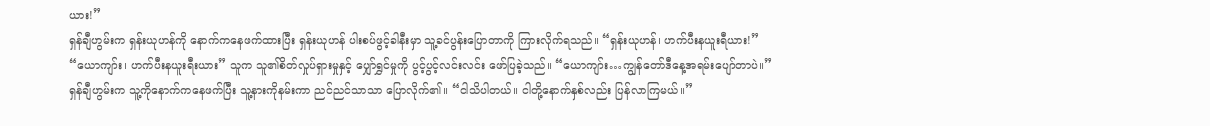ယား!”
ရှန်ချီဟွမ်းက ရှန်းယုဟန်ကို နောက်ကနေဖက်ထားပြီး ရှန်းယုဟန် ပါးစပ်ဖွင့်ခါနီးမှာ သူ့ခင်ပွန်းပြောတာကို ကြားလိုက်ရသည်။ “ရှန်းယုဟန်၊ ဟက်ပီးနယူးရီယား!”
“ယောကျာ်း၊ ဟက်ပီးနယူးရီးယား” သူက သူ၏စိတ်လှုပ်ရှားမှုနှင့် ပျှော်ရွှင်မှုကို ပွင့်ပွင့်လင်းလင်း ဖော်ပြခဲ့သည်။ “ယောကျာ်း…ကျွန်တော်ဒီနေ့အရမ်းပျော်တာပဲ။”
ရှန်ချီဟွမ်းက သူ့ကိုနောက်ကနေဖက်ပြီး သူ့နားကိုနမ်းကာ ညင်ညင်သာသာ ပြောလိုက်၏။ “ငါသိပါတယ်။ ငါတို့နောက်နှစ်လည်း ပြန်လာကြမယ်။”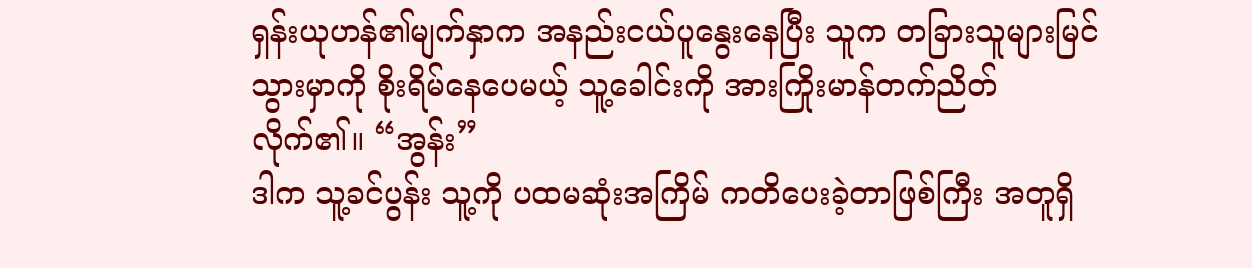ရှန်းယုဟန်၏မျက်နှာက အနည်းငယ်ပူနွေးနေပြီး သူက တခြားသူများမြင်သွားမှာကို စိုးရိမ်နေပေမယ့် သူ့ခေါင်းကို အားကြိုးမာန်တက်ညိတ်လိုက်၏။ “အွန်း”
ဒါက သူ့ခင်ပွန်း သူ့ကို ပထမဆုံးအကြိမ် ကတိပေးခဲ့တာဖြစ်ကြီး အတူရှိ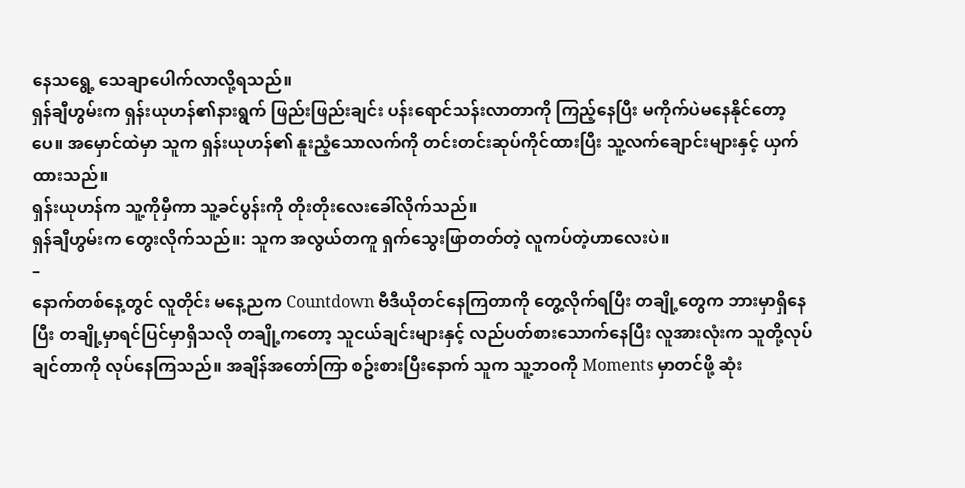နေသရွေ့ သေချာပေါက်လာလို့ရသည်။
ရှန်ချီဟွမ်းက ရှန်းယုဟန်၏နားရွက် ဖြည်းဖြည်းချင်း ပန်းရောင်သန်းလာတာကို ကြည့်နေပြီး မကိုက်ပဲမနေနိုင်တော့ပေ။ အမှောင်ထဲမှာ သူက ရှန်းယုဟန်၏ နူးညံ့သောလက်ကို တင်းတင်းဆုပ်ကိုင်ထားပြီး သူ့လက်ချောင်းများနှင့် ယှက်ထားသည်။
ရှန်းယုဟန်က သူ့ကိုမှီကာ သူ့ခင်ပွန်းကို တိုးတိုးလေးခေါ်လိုက်သည်။
ရှန်ချီဟွမ်းက တွေးလိုက်သည်။: သူက အလွယ်တကူ ရှက်သွေးဖြာတတ်တဲ့ လူကပ်တဲ့ဟာလေးပဲ။
–
နောက်တစ်နေ့တွင် လူတိုင်း မနေ့ညက Countdown ဗီဒီယိုတင်နေကြတာကို တွေ့လိုက်ရပြီး တချို့တွေက ဘားမှာရှိနေပြီး တချို့မှာရင်ပြင်မှာရှိသလို တချို့ကတော့ သူငယ်ချင်းများနှင့် လည်ပတ်စားသောက်နေပြီး လူအားလုံးက သူတို့လုပ်ချင်တာကို လုပ်နေကြသည်။ အချိန်အတော်ကြာ စဥ်းစားပြီးနောက် သူက သူ့ဘဝကို Moments မှာတင်ဖို့ ဆုံး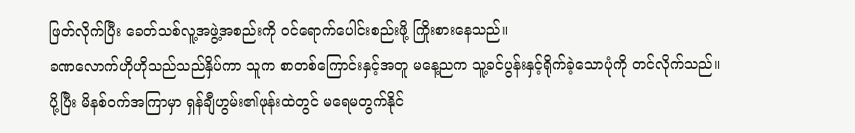ဖြတ်လိုက်ပြီး ခေတ်သစ်လူ့အဖွဲ့အစည်းကို ဝင်ရောက်ပေါင်းစည်းဖို့ ကြိုးစားနေသည်။
ခဏလောက်ဟိုဟိုသည်သည်နှိပ်ကာ သူက စာတစ်ကြောင်းနှင့်အတူ မနေ့ညက သူ့ခင်ပွန်းနှင့်ရိုက်ခဲ့သောပုံကို တင်လိုက်သည်။
ပို့ပြီး မိနစ်ဝက်အကြာမှာ ရှန်ချီဟွမ်း၏ဖုန်းထဲတွင် မရေမတွက်နိုင်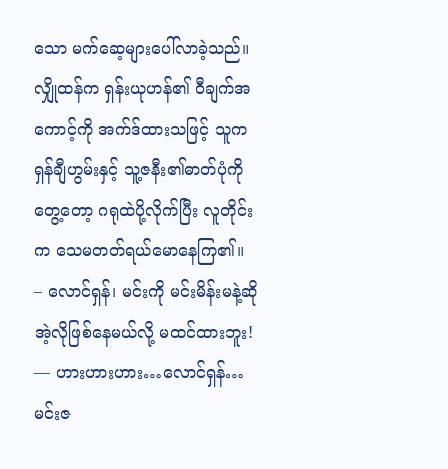သော မက်ဆေ့များပေါ်လာခဲ့သည်။
လျှိုထန်က ရှန်းယုဟန်၏ ဝီချက်အကောင့်ကို အက်ဒ်ထားသဖြင့် သူက ရှန်ချီဟွမ်းနှင့် သူ့ဇနီး၏ဓာတ်ပုံကိုတွေ့တော့ ဂရုထဲပို့လိုက်ပြီး လူတိုင်းက သေမတတ်ရယ်မောနေကြ၏။
– လောင်ရှန်၊ မင်းကို မင်းမိန်းမနဲ့ဆို အဲ့လိုဖြစ်နေမယ်လို့ မထင်ထားဘူး!
— ဟားဟားဟား…လောင်ရှန်…မင်းဇ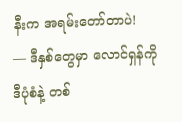နီးက အရမ်းတော်တာပဲ!
— ဒီနှစ်တွေမှာ လောင်ရှန်ကို ဒီပုံစံနဲ့ တစ်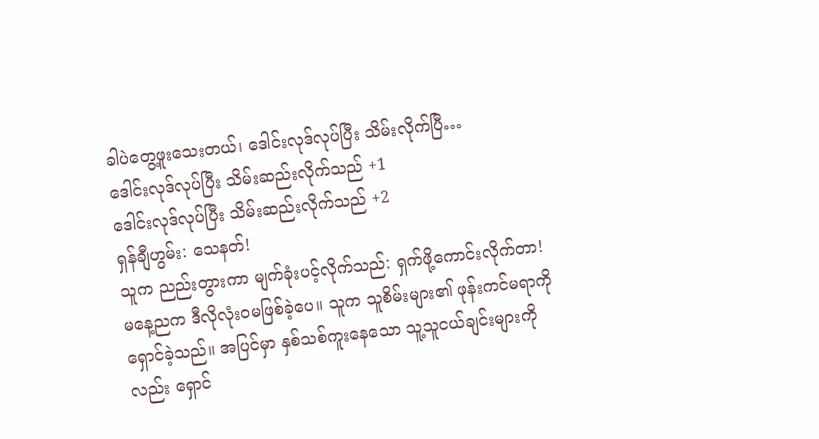ခါပဲတွေ့ဖူးသေးတယ်၊ ဒေါင်းလုဒ်လုပ်ပြီး သိမ်းလိုက်ပြီ…
ဒေါင်းလုဒ်လုပ်ပြီး သိမ်းဆည်းလိုက်သည် +1
ဒေါင်းလုဒ်လုပ်ပြီး သိမ်းဆည်းလိုက်သည် +2
ရှန်ချီဟွမ်း: သေနတ်!
သူက ညည်းတွားကာ မျက်ခုံးပင့်လိုက်သည်: ရှက်ဖို့ကောင်းလိုက်တာ!
မနေ့ညက ဒီလိုလုံးဝမဖြစ်ခဲ့ပေ။ သူက သူစိမ်းများ၏ ဖုန်းကင်မရာကိုရှောင်ခဲ့သည်။ အပြင်မှာ နှစ်သစ်ကူးနေသော သူ့သူငယ်ချင်းများကိုလည်း ရှောင်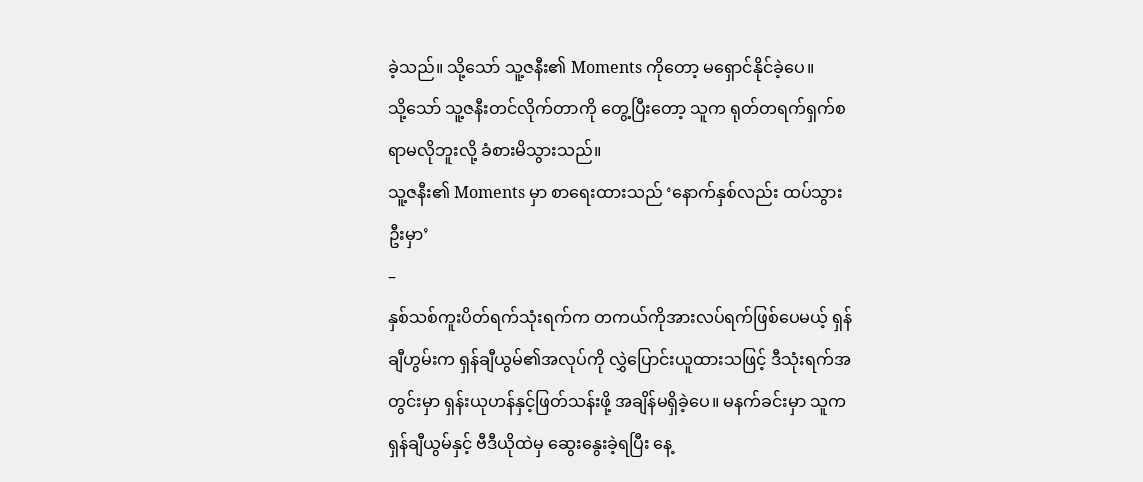ခဲ့သည်။ သို့သော် သူ့ဇနီး၏ Moments ကိုတော့ မရှောင်နိုင်ခဲ့ပေ။
သို့သော် သူ့ဇနီးတင်လိုက်တာကို တွေ့ပြီးတော့ သူက ရုတ်တရက်ရှက်စရာမလိုဘူးလို့ ခံစားမိသွားသည်။
သူ့ဇနီး၏ Moments မှာ စာရေးထားသည် ‘နောက်နှစ်လည်း ထပ်သွားဦးမှာ’
–
နှစ်သစ်ကူးပိတ်ရက်သုံးရက်က တကယ်ကိုအားလပ်ရက်ဖြစ်ပေမယ့် ရှန်ချီဟွမ်းက ရှန်ချီယွမ်၏အလုပ်ကို လွှဲပြောင်းယူထားသဖြင့် ဒီသုံးရက်အတွင်းမှာ ရှန်းယုဟန်နှင့်ဖြတ်သန်းဖို့ အချိန်မရှိခဲ့ပေ။ မနက်ခင်းမှာ သူက ရှန်ချီယွမ်နှင့် ဗီဒီယိုထဲမှ ဆွေးနွေးခဲ့ရပြီး နေ့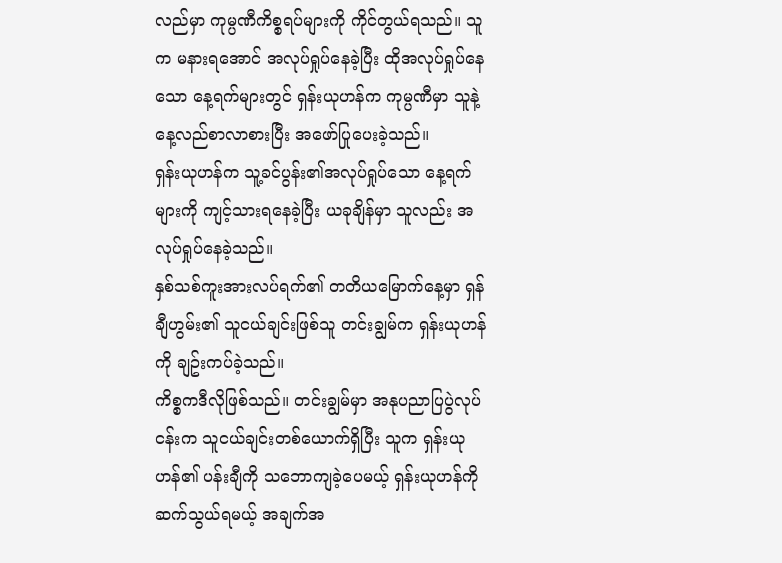လည်မှာ ကုမ္ပဏီကိစ္စရပ်များကို ကိုင်တွယ်ရသည်။ သူက မနားရအောင် အလုပ်ရှုပ်နေခဲ့ပြီး ထိုအလုပ်ရှုပ်နေသော နေ့ရက်များတွင် ရှန်းယုဟန်က ကုမ္ပဏီမှာ သူနဲ့နေ့လည်စာလာစားပြီး အဖော်ပြုပေးခဲ့သည်။
ရှန်းယုဟန်က သူ့ခင်ပွန်း၏အလုပ်ရှုပ်သော နေ့ရက်များကို ကျင့်သားရနေခဲ့ပြီး ယခုချိန်မှာ သူလည်း အလုပ်ရှုပ်နေခဲ့သည်။
နှစ်သစ်ကူးအားလပ်ရက်၏ တတိယမြောက်နေ့မှာ ရှန်ချီဟွမ်း၏ သူငယ်ချင်းဖြစ်သူ တင်းချွမ်က ရှန်းယုဟန်ကို ချဥ်းကပ်ခဲ့သည်။
ကိစ္စကဒီလိုဖြစ်သည်။ တင်းချွမ်မှာ အနုပညာပြပွဲလုပ်ငန်းက သူငယ်ချင်းတစ်ယောက်ရှိပြီး သူက ရှန်းယုဟန်၏ ပန်းချီကို သဘောကျခဲ့ပေမယ့် ရှန်းယုဟန်ကို ဆက်သွယ်ရမယ့် အချက်အ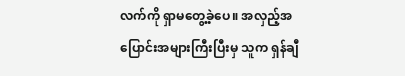လက်ကို ရှာမတွေ့ခဲ့ပေ။ အလှည့်အပြောင်းအများကြီးပြီးမှ သူက ရှန်ချီ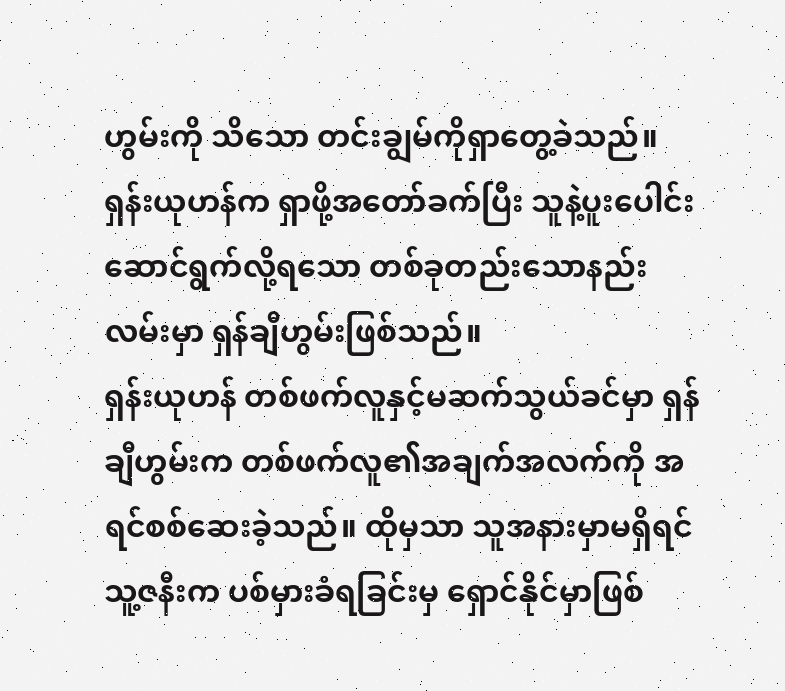ဟွမ်းကို သိသော တင်းချွမ်ကိုရှာတွေ့ခဲသည်။
ရှန်းယုဟန်က ရှာဖို့အတော်ခက်ပြီး သူနဲ့ပူးပေါင်းဆောင်ရွက်လို့ရသော တစ်ခုတည်းသောနည်းလမ်းမှာ ရှန်ချီဟွမ်းဖြစ်သည်။
ရှန်းယုဟန် တစ်ဖက်လူနှင့်မဆက်သွယ်ခင်မှာ ရှန်ချီဟွမ်းက တစ်ဖက်လူ၏အချက်အလက်ကို အရင်စစ်ဆေးခဲ့သည်။ ထိုမှသာ သူအနားမှာမရှိရင် သူ့ဇနီးက ပစ်မှားခံရခြင်းမှ ရှောင်နိုင်မှာဖြစ်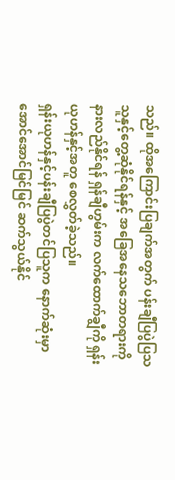သည်။ ထိုအကြောင်းပြချက်အတွက် ပန်းချီပြပွဲပြသသူနှင့်တွေ့ဆုံနိုင်ရန်နှင့် အခြေအနေသဘောတရားကို နားလည်နိုင်ရန် ရှန်ချီဟွမ်းက လက်ထောက်ချွီကို ရှန်းယုဟန်နှင့်အတူ စေလွှတ်ခဲ့သည်။
ရှန်းယုဟန်နှင့်ပန်းချီပြပွဲတင်ပြသူက နောက်ဆုံးမှာ အောင်အောင်မြင်မြင် ဆက်သွယ်နိုင်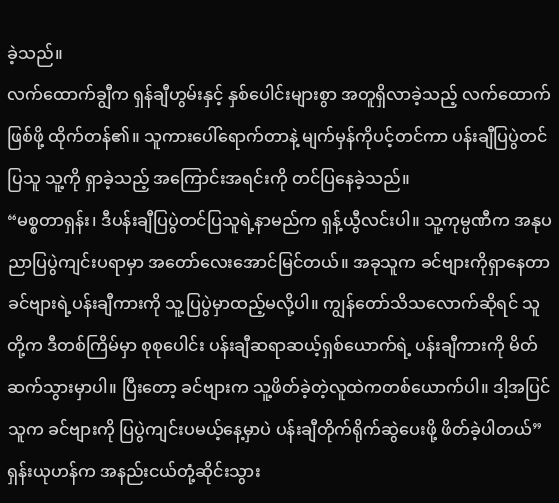ခဲ့သည်။
လက်ထောက်ချွီက ရှန်ချီဟွမ်းနှင့် နှစ်ပေါင်းများစွာ အတူရှိလာခဲ့သည့် လက်ထောက်ဖြစ်ဖို့ ထိုက်တန်၏။ သူကားပေါ်ရောက်တာနဲ့ မျက်မှန်ကိုပင့်တင်ကာ ပန်းချီပြပွဲတင်ပြသူ သူ့ကို ရှာခဲ့သည့် အကြောင်းအရင်းကို တင်ပြနေခဲ့သည်။
“မစ္စတာရှန်း၊ ဒီပန်းချီပြပွဲတင်ပြသူရဲ့နာမည်က ရှန့်ယွီလင်းပါ။ သူ့ကုမ္ပဏီက အနုပညာပြပွဲကျင်းပရာမှာ အတော်လေးအောင်မြင်တယ်။ အခုသူက ခင်ဗျားကိုရှာနေတာ ခင်ဗျားရဲ့ပန်းချီကားကို သူ့ပြပွဲမှာထည့်မလို့ပါ။ ကျွန်တော်သိသလောက်ဆိုရင် သူတို့က ဒီတစ်ကြိမ်မှာ စုစုပေါင်း ပန်းချီဆရာဆယ့်ရှစ်ယောက်ရဲ့ ပန်းချီကားကို မိတ်ဆက်သွားမှာပါ။ ပြီးတော့ ခင်ဗျားက သူ့ဖိတ်ခဲ့တဲ့လူထဲကတစ်ယောက်ပါ။ ဒါ့အပြင် သူက ခင်ဗျားကို ပြပွဲကျင်းပမယ့်နေ့မှာပဲ ပန်းချီတိုက်ရိုက်ဆွဲပေးဖို့ ဖိတ်ခဲ့ပါတယ်”
ရှန်းယုဟန်က အနည်းငယ်တုံ့ဆိုင်းသွား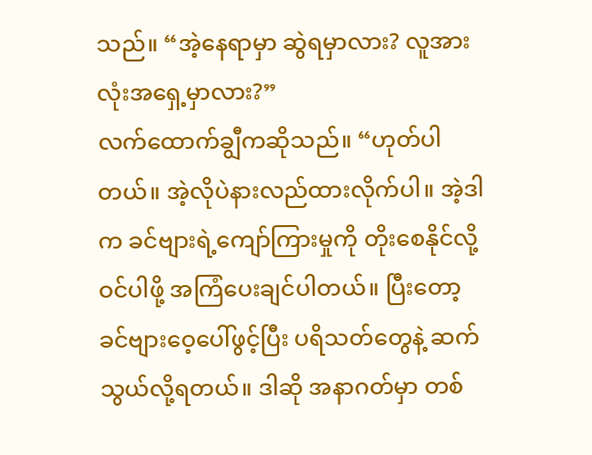သည်။ “အဲ့နေရာမှာ ဆွဲရမှာလား? လူအားလုံးအရှေ့မှာလား?”
လက်ထောက်ချွီကဆိုသည်။ “ဟုတ်ပါတယ်။ အဲ့လိုပဲနားလည်ထားလိုက်ပါ။ အဲ့ဒါက ခင်ဗျားရဲ့ကျော်ကြားမှုကို တိုးစေနိုင်လို့ ဝင်ပါဖို့ အကြံပေးချင်ပါတယ်။ ပြီးတော့ ခင်ဗျားဝေ့ပေါ်ဖွင့်ပြီး ပရိသတ်တွေနဲ့ ဆက်သွယ်လို့ရတယ်။ ဒါဆို အနာဂတ်မှာ တစ်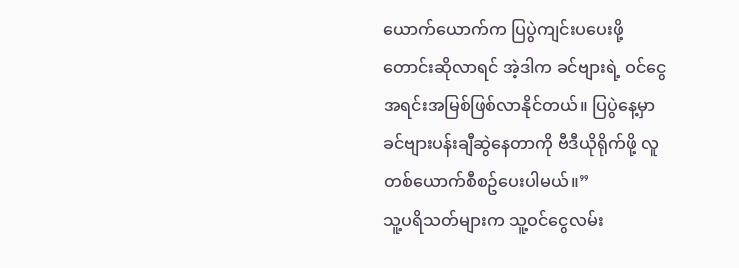ယောက်ယောက်က ပြပွဲကျင်းပပေးဖို့ တောင်းဆိုလာရင် အဲ့ဒါက ခင်ဗျားရဲ့ ဝင်ငွေအရင်းအမြစ်ဖြစ်လာနိုင်တယ်။ ပြပွဲနေ့မှာ ခင်ဗျားပန်းချီဆွဲနေတာကို ဗီဒီယိုရိုက်ဖို့ လူတစ်ယောက်စီစဥ်ပေးပါမယ်။”
သူ့ပရိသတ်များက သူ့ဝင်ငွေလမ်း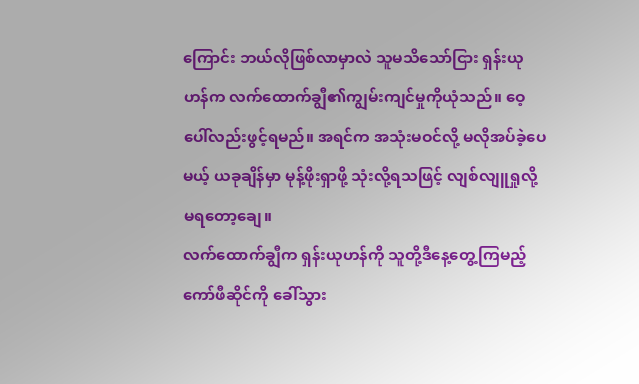ကြောင်း ဘယ်လိုဖြစ်လာမှာလဲ သူမသိသော်ငြား ရှန်းယုဟန်က လက်ထောက်ချွီ၏ကျွမ်းကျင်မှုကိုယုံသည်။ ဝေ့ပေါ်လည်းဖွင့်ရမည်။ အရင်က အသုံးမဝင်လို့ မလိုအပ်ခဲ့ပေမယ့် ယခုချိန်မှာ မုန့်ဖိုးရှာဖို့ သုံးလို့ရသဖြင့် လျစ်လျူရှုလို့မရတော့ချေ။
လက်ထောက်ချွီက ရှန်းယုဟန်ကို သူတို့ဒီနေ့တွေ့ကြမည့် ကော်ဖီဆိုင်ကို ခေါ်သွား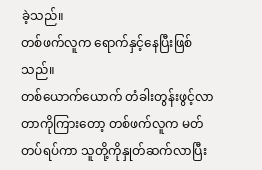ခဲ့သည်။
တစ်ဖက်လူက ရောက်နှင့်နေပြီးဖြစ်သည်။
တစ်ယောက်ယောက် တံခါးတွန်းဖွင့်လာတာကိုကြားတော့ တစ်ဖက်လူက မတ်တပ်ရပ်ကာ သူတို့ကိုနှုတ်ဆက်လာပြီး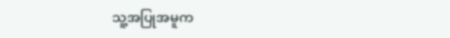သူ့အပြုအမူက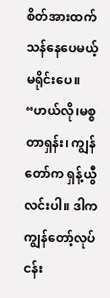စိတ်အားထက်သန်နေပေမယ့် မရိုင်းပေ။ “ဟယ်လို၊မစ္စတာရှန်း၊ ကျွန်တော်က ရှန့်ယွီလင်းပါ။ ဒါက ကျွန်တော့်လုပ်ငန်း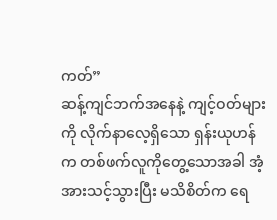ကတ်”
ဆန့်ကျင်ဘက်အနေနဲ့ ကျင့်ဝတ်များကို လိုက်နာလေ့ရှိသော ရှန်းယုဟန်က တစ်ဖက်လူကိုတွေ့သောအခါ အံ့အားသင့်သွားပြီး မသိစိတ်က ရေ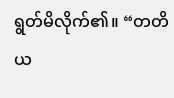ရွတ်မိလိုက်၏။ “တတိယ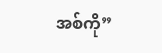အစ်ကို”